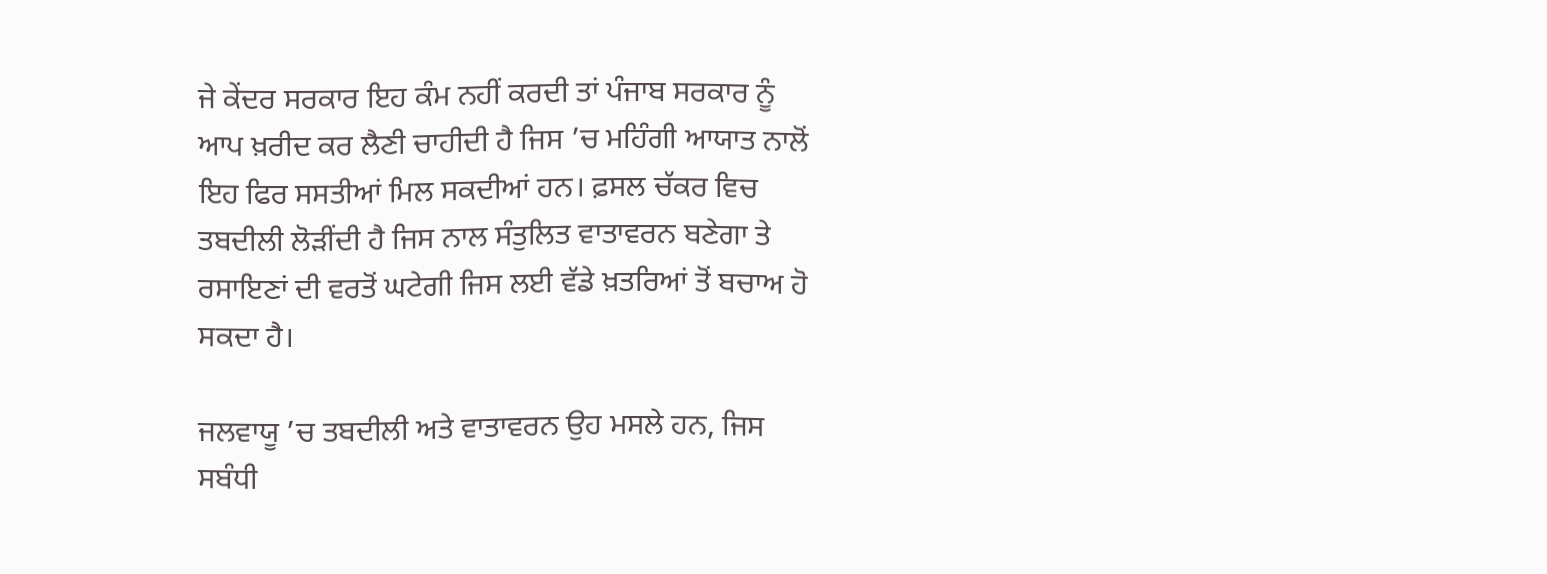ਜੇ ਕੇਂਦਰ ਸਰਕਾਰ ਇਹ ਕੰਮ ਨਹੀਂ ਕਰਦੀ ਤਾਂ ਪੰਜਾਬ ਸਰਕਾਰ ਨੂੰ ਆਪ ਖ਼ਰੀਦ ਕਰ ਲੈਣੀ ਚਾਹੀਦੀ ਹੈ ਜਿਸ ’ਚ ਮਹਿੰਗੀ ਆਯਾਤ ਨਾਲੋਂ ਇਹ ਫਿਰ ਸਸਤੀਆਂ ਮਿਲ ਸਕਦੀਆਂ ਹਨ। ਫ਼ਸਲ ਚੱਕਰ ਵਿਚ ਤਬਦੀਲੀ ਲੋੜੀਂਦੀ ਹੈ ਜਿਸ ਨਾਲ ਸੰਤੁਲਿਤ ਵਾਤਾਵਰਨ ਬਣੇਗਾ ਤੇ ਰਸਾਇਣਾਂ ਦੀ ਵਰਤੋਂ ਘਟੇਗੀ ਜਿਸ ਲਈ ਵੱਡੇ ਖ਼ਤਰਿਆਂ ਤੋਂ ਬਚਾਅ ਹੋ ਸਕਦਾ ਹੈ।

ਜਲਵਾਯੂ ’ਚ ਤਬਦੀਲੀ ਅਤੇ ਵਾਤਾਵਰਨ ਉਹ ਮਸਲੇ ਹਨ, ਜਿਸ ਸਬੰਧੀ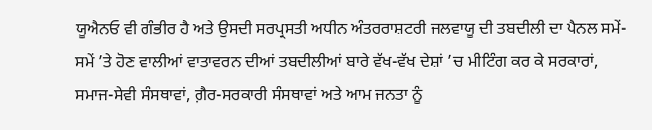ਯੂਐਨਓ ਵੀ ਗੰਭੀਰ ਹੈ ਅਤੇ ਉਸਦੀ ਸਰਪ੍ਰਸਤੀ ਅਧੀਨ ਅੰਤਰਰਾਸ਼ਟਰੀ ਜਲਵਾਯੂ ਦੀ ਤਬਦੀਲੀ ਦਾ ਪੈਨਲ ਸਮੇਂ-ਸਮੇਂ ’ਤੇ ਹੋਣ ਵਾਲੀਆਂ ਵਾਤਾਵਰਨ ਦੀਆਂ ਤਬਦੀਲੀਆਂ ਬਾਰੇ ਵੱਖ-ਵੱਖ ਦੇਸ਼ਾਂ ’ਚ ਮੀਟਿੰਗ ਕਰ ਕੇ ਸਰਕਾਰਾਂ, ਸਮਾਜ-ਸੇਵੀ ਸੰਸਥਾਵਾਂ, ਗ਼ੈਰ-ਸਰਕਾਰੀ ਸੰਸਥਾਵਾਂ ਅਤੇ ਆਮ ਜਨਤਾ ਨੂੰ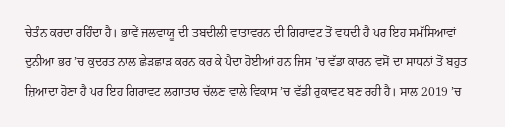ਚੇਤੰਨ ਕਰਦਾ ਰਹਿੰਦਾ ਹੈ। ਭਾਵੇਂ ਜਲਵਾਯੂ ਦੀ ਤਬਦੀਲੀ ਵਾਤਾਵਰਨ ਦੀ ਗਿਰਾਵਟ ਤੋਂ ਵਧਦੀ ਹੈ ਪਰ ਇਹ ਸਮੱਸਿਆਵਾਂ ਦੁਨੀਆ ਭਰ ’ਚ ਕੁਦਰਤ ਨਾਲ ਛੇੜਛਾੜ ਕਰਨ ਕਰ ਕੇ ਪੈਦਾ ਹੋਈਆਂ ਹਨ ਜਿਸ ’ਚ ਵੱਡਾ ਕਾਰਨ ਵਸੋਂ ਦਾ ਸਾਧਨਾਂ ਤੋਂ ਬਹੁਤ ਜ਼ਿਆਦਾ ਹੋਣਾ ਹੈ ਪਰ ਇਹ ਗਿਰਾਵਟ ਲਗਾਤਾਰ ਚੱਲਣ ਵਾਲੇ ਵਿਕਾਸ ’ਚ ਵੱਡੀ ਰੁਕਾਵਟ ਬਣ ਰਹੀ ਹੈ। ਸਾਲ 2019 ’ਚ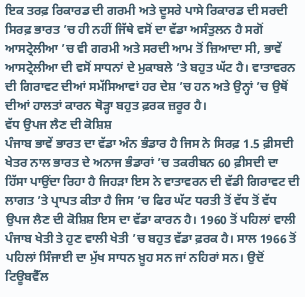ਇਕ ਤਰਫ਼ ਰਿਕਾਰਡ ਦੀ ਗਰਮੀ ਅਤੇ ਦੂਸਰੇ ਪਾਸੇ ਰਿਕਾਰਡ ਦੀ ਸਰਦੀ ਸਿਰਫ਼ ਭਾਰਤ ’ਚ ਹੀ ਨਹੀਂ ਜਿੱਥੇ ਵਸੋਂ ਦਾ ਵੱਡਾ ਅਸੰਤੁਲਨ ਹੈ ਸਗੋਂ ਆਸਟ੍ਰੇਲੀਆ ’ਚ ਵੀ ਗਰਮੀ ਅਤੇ ਸਰਦੀ ਆਮ ਤੋਂ ਜ਼ਿਆਦਾ ਸੀ, ਭਾਵੇਂ ਆਸਟ੍ਰੇਲੀਆ ਦੀ ਵਸੋਂ ਸਾਧਨਾਂ ਦੇ ਮੁਕਾਬਲੇ ’ਤੇ ਬਹੁਤ ਘੱਟ ਹੈ। ਵਾਤਾਵਰਨ ਦੀ ਗਿਰਾਵਟ ਦੀਆਂ ਸਮੱਸਿਆਵਾਂ ਹਰ ਦੇਸ਼ ’ਚ ਹਨ ਅਤੇ ਉਨ੍ਹਾਂ ’ਚ ਉਥੋਂ ਦੀਆਂ ਹਾਲਤਾਂ ਕਾਰਨ ਥੋੜ੍ਹਾ ਬਹੁਤ ਫ਼ਰਕ ਜ਼ਰੂਰ ਹੈ।
ਵੱਧ ਉਪਜ ਲੈਣ ਦੀ ਕੋਸ਼ਿਸ਼
ਪੰਜਾਬ ਭਾਵੇਂ ਭਾਰਤ ਦਾ ਵੱਡਾ ਅੰਨ ਭੰਡਾਰ ਹੈ ਜਿਸ ਨੇ ਸਿਰਫ਼ 1.5 ਫ਼ੀਸਦੀ ਖੇਤਰ ਨਾਲ ਭਾਰਤ ਦੇ ਅਨਾਜ ਭੰਡਾਰਾਂ ’ਚ ਤਕਰੀਬਨ 60 ਫ਼ੀਸਦੀ ਦਾ ਹਿੱਸਾ ਪਾਉਂਦਾ ਰਿਹਾ ਹੈ ਜਿਹੜਾ ਇਸ ਨੇ ਵਾਤਾਵਰਨ ਦੀ ਵੱਡੀ ਗਿਰਾਵਟ ਦੀ ਲਾਗਤ ’ਤੇ ਪ੍ਰਾਪਤ ਕੀਤਾ ਹੈ ਜਿਸ ’ਚ ਫਿਰ ਘੱਟ ਧਰਤੀ ਤੋਂ ਵੱਧ ਤੋਂ ਵੱਧ ਉਪਜ ਲੈਣ ਦੀ ਕੋਸ਼ਿਸ਼ ਇਸ ਦਾ ਵੱਡਾ ਕਾਰਨ ਹੈ। 1960 ਤੋਂ ਪਹਿਲਾਂ ਵਾਲੀ ਪੰਜਾਬ ਖੇਤੀ ਤੇ ਹੁਣ ਵਾਲੀ ਖੇਤੀ ’ਚ ਬਹੁਤ ਵੱਡਾ ਫ਼ਰਕ ਹੈ। ਸਾਲ 1966 ਤੋਂ ਪਹਿਲਾਂ ਸਿੰਜਾਈ ਦਾ ਮੁੱਖ ਸਾਧਨ ਖ਼ੂਹ ਸਨ ਜਾਂ ਨਹਿਰਾਂ ਸਨ। ਉਦੋਂ ਟਿਊਬਵੈੱਲ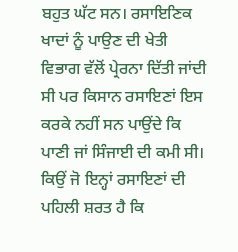ਬਹੁਤ ਘੱਟ ਸਨ। ਰਸਾਇਣਿਕ ਖਾਦਾਂ ਨੂੰ ਪਾਉਣ ਦੀ ਖੇਤੀ ਵਿਭਾਗ ਵੱਲੋਂ ਪ੍ਰੇਰਨਾ ਦਿੱਤੀ ਜਾਂਦੀ ਸੀ ਪਰ ਕਿਸਾਨ ਰਸਾਇਣਾਂ ਇਸ ਕਰਕੇ ਨਹੀਂ ਸਨ ਪਾਉਂਦੇ ਕਿ ਪਾਣੀ ਜਾਂ ਸਿੰਜਾਈ ਦੀ ਕਮੀ ਸੀ। ਕਿਉਂ ਜੋ ਇਨ੍ਹਾਂ ਰਸਾਇਣਾਂ ਦੀ ਪਹਿਲੀ ਸ਼ਰਤ ਹੈ ਕਿ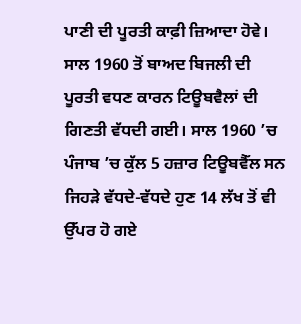ਪਾਣੀ ਦੀ ਪੂਰਤੀ ਕਾਫ਼ੀ ਜ਼ਿਆਦਾ ਹੋਵੇ। ਸਾਲ 1960 ਤੋਂ ਬਾਅਦ ਬਿਜਲੀ ਦੀ ਪੂਰਤੀ ਵਧਣ ਕਾਰਨ ਟਿਊਬਵੈਲਾਂ ਦੀ ਗਿਣਤੀ ਵੱਧਦੀ ਗਈ। ਸਾਲ 1960 ’ਚ ਪੰਜਾਬ ’ਚ ਕੁੱਲ 5 ਹਜ਼ਾਰ ਟਿਊਬਵੈੱਲ ਸਨ ਜਿਹੜੇ ਵੱਧਦੇ-ਵੱਧਦੇ ਹੁਣ 14 ਲੱਖ ਤੋਂ ਵੀ ਉੱਪਰ ਹੋ ਗਏ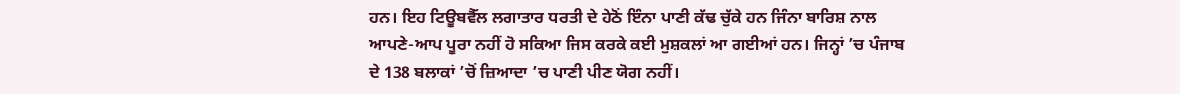ਹਨ। ਇਹ ਟਿਊਬਵੈੱਲ ਲਗਾਤਾਰ ਧਰਤੀ ਦੇ ਹੇਠੋਂ ਇੰਨਾ ਪਾਣੀ ਕੱਢ ਚੁੱਕੇ ਹਨ ਜਿੰਨਾ ਬਾਰਿਸ਼ ਨਾਲ ਆਪਣੇ-ਆਪ ਪੂਰਾ ਨਹੀਂ ਹੋ ਸਕਿਆ ਜਿਸ ਕਰਕੇ ਕਈ ਮੁਸ਼ਕਲਾਂ ਆ ਗਈਆਂ ਹਨ। ਜਿਨ੍ਹਾਂ ’ਚ ਪੰਜਾਬ ਦੇ 138 ਬਲਾਕਾਂ ’ਚੋਂ ਜ਼ਿਆਦਾ ’ਚ ਪਾਣੀ ਪੀਣ ਯੋਗ ਨਹੀਂ।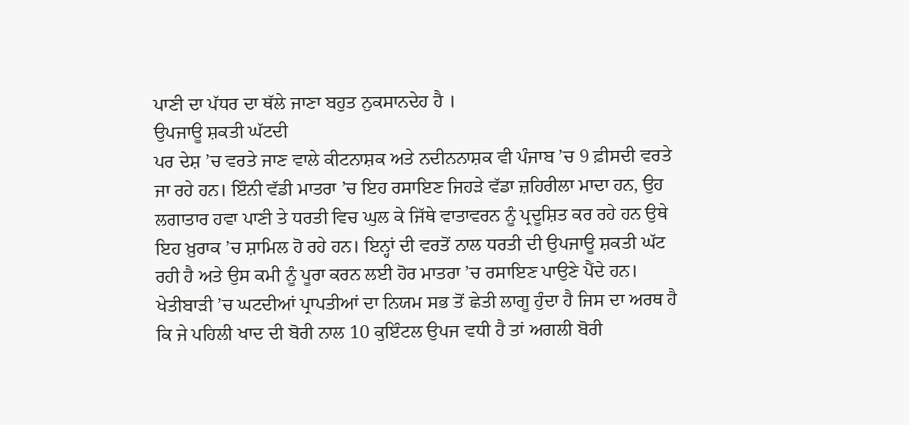ਪਾਣੀ ਦਾ ਪੱਧਰ ਦਾ ਥੱਲੇ ਜਾਣਾ ਬਹੁਤ ਨੁਕਸਾਨਦੇਹ ਹੈ ।
ਉਪਜਾਊ ਸ਼ਕਤੀ ਘੱਟਦੀ
ਪਰ ਦੇਸ਼ ’ਚ ਵਰਤੇ ਜਾਣ ਵਾਲੇ ਕੀਟਨਾਸ਼ਕ ਅਤੇ ਨਦੀਨਨਾਸ਼ਕ ਵੀ ਪੰਜਾਬ ’ਚ 9 ਫ਼ੀਸਦੀ ਵਰਤੇ ਜਾ ਰਹੇ ਹਨ। ਇੰਨੀ ਵੱਡੀ ਮਾਤਰਾ ’ਚ ਇਹ ਰਸਾਇਣ ਜਿਹੜੇ ਵੱਡਾ ਜ਼ਹਿਰੀਲਾ ਮਾਦਾ ਹਨ, ਉਹ ਲਗਾਤਾਰ ਹਵਾ ਪਾਣੀ ਤੇ ਧਰਤੀ ਵਿਚ ਘੁਲ ਕੇ ਜਿੱਥੇ ਵਾਤਾਵਰਨ ਨੂੰ ਪ੍ਰਦੂਸ਼ਿਤ ਕਰ ਰਹੇ ਹਨ ਉਥੇ ਇਹ ਖ਼ੁਰਾਕ ’ਚ ਸ਼ਾਮਿਲ ਹੋ ਰਹੇ ਹਨ। ਇਨ੍ਹਾਂ ਦੀ ਵਰਤੋਂ ਨਾਲ ਧਰਤੀ ਦੀ ਉਪਜਾਊ ਸ਼ਕਤੀ ਘੱਟ ਰਹੀ ਹੈ ਅਤੇ ਉਸ ਕਮੀ ਨੂੰ ਪੂਰਾ ਕਰਨ ਲਈ ਹੋਰ ਮਾਤਰਾ ’ਚ ਰਸਾਇਣ ਪਾਉਣੇ ਪੈਂਦੇ ਹਨ। ਖੇਤੀਬਾੜੀ ’ਚ ਘਟਦੀਆਂ ਪ੍ਰਾਪਤੀਆਂ ਦਾ ਨਿਯਮ ਸਭ ਤੋਂ ਛੇਤੀ ਲਾਗੂ ਹੁੰਦਾ ਹੈ ਜਿਸ ਦਾ ਅਰਥ ਹੈ ਕਿ ਜੇ ਪਹਿਲੀ ਖਾਦ ਦੀ ਬੋਰੀ ਨਾਲ 10 ਕੁਇੰਟਲ ਉਪਜ ਵਧੀ ਹੈ ਤਾਂ ਅਗਲੀ ਬੋਰੀ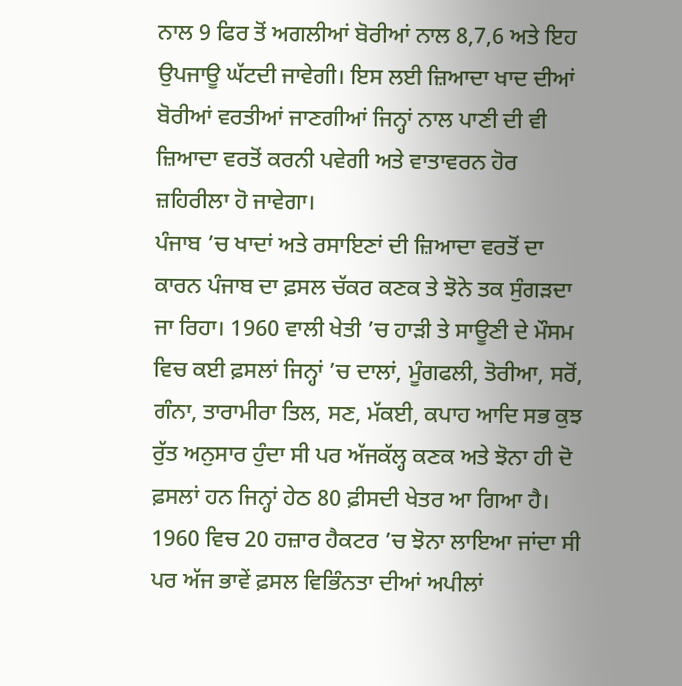ਨਾਲ 9 ਫਿਰ ਤੋਂ ਅਗਲੀਆਂ ਬੋਰੀਆਂ ਨਾਲ 8,7,6 ਅਤੇ ਇਹ ਉਪਜਾਊ ਘੱਟਦੀ ਜਾਵੇਗੀ। ਇਸ ਲਈ ਜ਼ਿਆਦਾ ਖਾਦ ਦੀਆਂ ਬੋਰੀਆਂ ਵਰਤੀਆਂ ਜਾਣਗੀਆਂ ਜਿਨ੍ਹਾਂ ਨਾਲ ਪਾਣੀ ਦੀ ਵੀ ਜ਼ਿਆਦਾ ਵਰਤੋਂ ਕਰਨੀ ਪਵੇਗੀ ਅਤੇ ਵਾਤਾਵਰਨ ਹੋਰ ਜ਼ਹਿਰੀਲਾ ਹੋ ਜਾਵੇਗਾ।
ਪੰਜਾਬ ’ਚ ਖਾਦਾਂ ਅਤੇ ਰਸਾਇਣਾਂ ਦੀ ਜ਼ਿਆਦਾ ਵਰਤੋਂ ਦਾ ਕਾਰਨ ਪੰਜਾਬ ਦਾ ਫ਼ਸਲ ਚੱਕਰ ਕਣਕ ਤੇ ਝੋਨੇ ਤਕ ਸੁੰਗੜਦਾ ਜਾ ਰਿਹਾ। 1960 ਵਾਲੀ ਖੇਤੀ ’ਚ ਹਾੜੀ ਤੇ ਸਾਊਣੀ ਦੇ ਮੌਸਮ ਵਿਚ ਕਈ ਫ਼ਸਲਾਂ ਜਿਨ੍ਹਾਂ ’ਚ ਦਾਲਾਂ, ਮੂੰਗਫਲੀ, ਤੋਰੀਆ, ਸਰੋਂ, ਗੰਨਾ, ਤਾਰਾਮੀਰਾ ਤਿਲ, ਸਣ, ਮੱਕਈ, ਕਪਾਹ ਆਦਿ ਸਭ ਕੁਝ ਰੁੱਤ ਅਨੁਸਾਰ ਹੁੰਦਾ ਸੀ ਪਰ ਅੱਜਕੱਲ੍ਹ ਕਣਕ ਅਤੇ ਝੋਨਾ ਹੀ ਦੋ ਫ਼ਸਲਾਂ ਹਨ ਜਿਨ੍ਹਾਂ ਹੇਠ 80 ਫ਼ੀਸਦੀ ਖੇਤਰ ਆ ਗਿਆ ਹੈ। 1960 ਵਿਚ 20 ਹਜ਼ਾਰ ਹੈਕਟਰ ’ਚ ਝੋਨਾ ਲਾਇਆ ਜਾਂਦਾ ਸੀ ਪਰ ਅੱਜ ਭਾਵੇਂ ਫ਼ਸਲ ਵਿਭਿੰਨਤਾ ਦੀਆਂ ਅਪੀਲਾਂ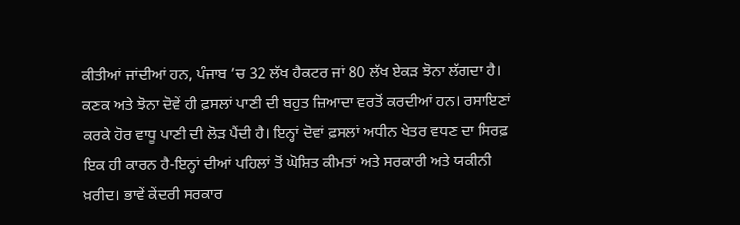ਕੀਤੀਆਂ ਜਾਂਦੀਆਂ ਹਨ, ਪੰਜਾਬ ’ਚ 32 ਲੱਖ ਹੈਕਟਰ ਜਾਂ 80 ਲੱਖ ਏਕੜ ਝੋਨਾ ਲੱਗਦਾ ਹੈ। ਕਣਕ ਅਤੇ ਝੋਨਾ ਦੋਵੇਂ ਹੀ ਫ਼ਸਲਾਂ ਪਾਣੀ ਦੀ ਬਹੁਤ ਜ਼ਿਆਦਾ ਵਰਤੋਂ ਕਰਦੀਆਂ ਹਨ। ਰਸਾਇਣਾਂ ਕਰਕੇ ਹੋਰ ਵਾਧੂ ਪਾਣੀ ਦੀ ਲੋੜ ਪੈਂਦੀ ਹੈ। ਇਨ੍ਹਾਂ ਦੋਵਾਂ ਫ਼ਸਲਾਂ ਅਧੀਨ ਖੇਤਰ ਵਧਣ ਦਾ ਸਿਰਫ਼ ਇਕ ਹੀ ਕਾਰਨ ਹੈ-ਇਨ੍ਹਾਂ ਦੀਆਂ ਪਹਿਲਾਂ ਤੋਂ ਘੋਸ਼ਿਤ ਕੀਮਤਾਂ ਅਤੇ ਸਰਕਾਰੀ ਅਤੇ ਯਕੀਨੀ ਖ਼ਰੀਦ। ਭਾਵੇਂ ਕੇਂਦਰੀ ਸਰਕਾਰ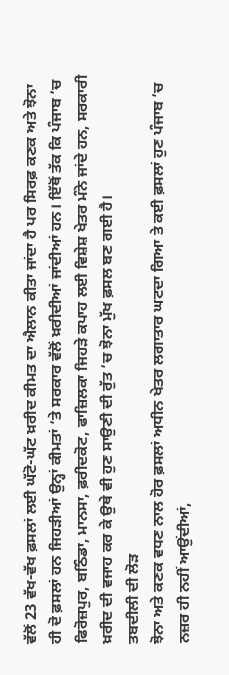ਵੱਲੋਂ 23 ਵੱਖ-ਵੱਖ ਫ਼ਸਲਾਂ ਲਈ ਘੱਟੋ-ਘੱਟ ਖ਼ਰੀਦ ਕੀਮਤ ਦਾ ਐਲਾਨ ਕੀਤਾ ਜਾਂਦਾ ਹੈ ਪਰ ਸਿਰਫ਼ ਕਣਕ ਅਤੇ ਝੋਨਾ ਹੀ ਦੋ ਫ਼ਸਲਾਂ ਹਨ ਜਿਹੜੀਆਂ ਉਨ੍ਹਾਂ ਕੀਮਤਾਂ ’ਤੇ ਸਰਕਾਰ ਵੱਲੋਂ ਖ਼ਰੀਦੀਆਂ ਜਾਂਦੀਆਂ ਹਨ। ਇੱਥੋਂ ਤੱਕ ਕਿ ਪੰਜਾਬ ’ਚ ਫਿਰੋਜ਼ਪੁਰ, ਬਠਿੰਡਾ, ਮਾਨਸਾ, ਫ਼ਰੀਦਕੋਟ, ਫਾਜ਼ਿਲਕਾ ਜਿਹੜੇ ਕਪਾਹ ਲਈ ਵਿਸ਼ੇਸ਼ ਖੇਤਰ ਮੰਨੇ ਜਾਂਦੇ ਹਨ, ਸਰਕਾਰੀ ਖ਼ਰੀਦ ਦੀ ਵਜਾਹ ਕਰ ਕੇ ਉਥੇ ਵੀ ਹੁਣ ਸਾਉਣੀ ਦੀ ਰੁੱਤ ’ਚ ਝੋਨਾ ਮੁੱਖ ਫ਼ਸਲ ਬਣ ਗਈ ਹੈ।
ਤਬਦੀਲੀ ਦੀ ਲੋੜ
ਝੋਨਾ ਅਤੇ ਕਣਕ ਵਧਣ ਨਾਲ ਹੋਰ ਫ਼ਸਲਾਂ ਅਧੀਨ ਖੇਤਰ ਲਗਾਤਾਰ ਘਟਦਾ ਗਿਆ ਤੇ ਕਈ ਫ਼ਸਲਾਂ ਹੁਣ ਪੰਜਾਬ ’ਚ ਨਜ਼ਰ ਹੀ ਨਹੀਂ ਆਉਂਦੀਆਂ,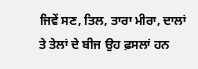ਜਿਵੇਂ ਸਣ, ਤਿਲ, ਤਾਰਾ ਮੀਰਾ, ਦਾਲਾਂ ਤੇ ਤੇਲਾਂ ਦੇ ਬੀਜ ਉਹ ਫ਼ਸਲਾਂ ਹਨ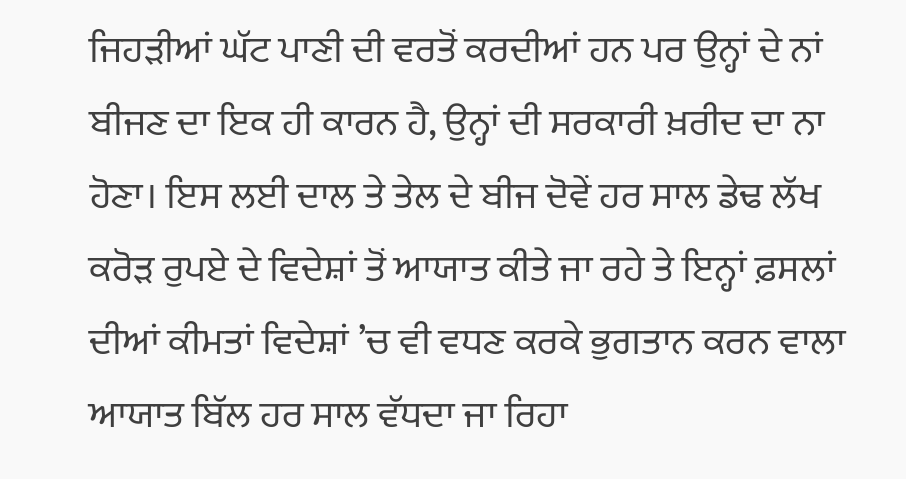ਜਿਹੜੀਆਂ ਘੱਟ ਪਾਣੀ ਦੀ ਵਰਤੋਂ ਕਰਦੀਆਂ ਹਨ ਪਰ ਉਨ੍ਹਾਂ ਦੇ ਨਾਂ ਬੀਜਣ ਦਾ ਇਕ ਹੀ ਕਾਰਨ ਹੈ, ਉਨ੍ਹਾਂ ਦੀ ਸਰਕਾਰੀ ਖ਼ਰੀਦ ਦਾ ਨਾ ਹੋਣਾ। ਇਸ ਲਈ ਦਾਲ ਤੇ ਤੇਲ ਦੇ ਬੀਜ ਦੋਵੇਂ ਹਰ ਸਾਲ ਡੇਢ ਲੱਖ ਕਰੋੜ ਰੁਪਏ ਦੇ ਵਿਦੇਸ਼ਾਂ ਤੋਂ ਆਯਾਤ ਕੀਤੇ ਜਾ ਰਹੇ ਤੇ ਇਨ੍ਹਾਂ ਫ਼ਸਲਾਂ ਦੀਆਂ ਕੀਮਤਾਂ ਵਿਦੇਸ਼ਾਂ ’ਚ ਵੀ ਵਧਣ ਕਰਕੇ ਭੁਗਤਾਨ ਕਰਨ ਵਾਲਾ ਆਯਾਤ ਬਿੱਲ ਹਰ ਸਾਲ ਵੱਧਦਾ ਜਾ ਰਿਹਾ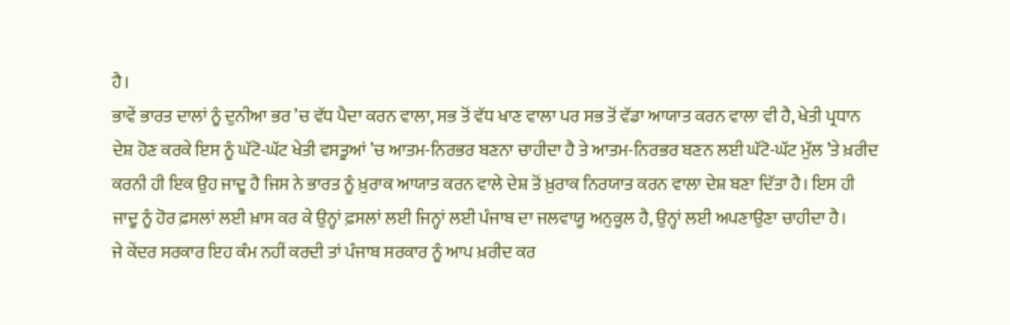ਹੈ।
ਭਾਵੇਂ ਭਾਰਤ ਦਾਲਾਂ ਨੂੰ ਦੁਨੀਆ ਭਰ ’ਚ ਵੱਧ ਪੈਦਾ ਕਰਨ ਵਾਲਾ, ਸਭ ਤੋਂ ਵੱਧ ਖਾਣ ਵਾਲਾ ਪਰ ਸਭ ਤੋਂ ਵੱਡਾ ਆਯਾਤ ਕਰਨ ਵਾਲਾ ਵੀ ਹੈ, ਖੇਤੀ ਪ੍ਰਧਾਨ ਦੇਸ਼ ਹੋਣ ਕਰਕੇ ਇਸ ਨੂੰ ਘੱਟੋ-ਘੱਟ ਖੇਤੀ ਵਸਤੂਆਂ ’ਚ ਆਤਮ-ਨਿਰਭਰ ਬਣਨਾ ਚਾਹੀਦਾ ਹੈ ਤੇ ਆਤਮ-ਨਿਰਭਰ ਬਣਨ ਲਈ ਘੱਟੋ-ਘੱਟ ਮੁੱਲ ’ਤੇ ਖ਼ਰੀਦ ਕਰਨੀ ਹੀ ਇਕ ਉਹ ਜਾਦੂ ਹੈ ਜਿਸ ਨੇ ਭਾਰਤ ਨੂੰ ਖ਼ੁਰਾਕ ਆਯਾਤ ਕਰਨ ਵਾਲੇ ਦੇਸ਼ ਤੋਂ ਖ਼ੁਰਾਕ ਨਿਰਯਾਤ ਕਰਨ ਵਾਲਾ ਦੇਸ਼ ਬਣਾ ਦਿੱਤਾ ਹੈ। ਇਸ ਹੀ ਜਾਦੂ ਨੂੰ ਹੋਰ ਫ਼ਸਲਾਂ ਲਈ ਖ਼ਾਸ ਕਰ ਕੇ ਉਨ੍ਹਾਂ ਫ਼ਸਲਾਂ ਲਈ ਜਿਨ੍ਹਾਂ ਲਈ ਪੰਜਾਬ ਦਾ ਜਲਵਾਯੂ ਅਨੁਕੂਲ ਹੈ, ਉਨ੍ਹਾਂ ਲਈ ਅਪਣਾਉਣਾ ਚਾਹੀਦਾ ਹੈ।
ਜੇ ਕੇਂਦਰ ਸਰਕਾਰ ਇਹ ਕੰਮ ਨਹੀਂ ਕਰਦੀ ਤਾਂ ਪੰਜਾਬ ਸਰਕਾਰ ਨੂੰ ਆਪ ਖ਼ਰੀਦ ਕਰ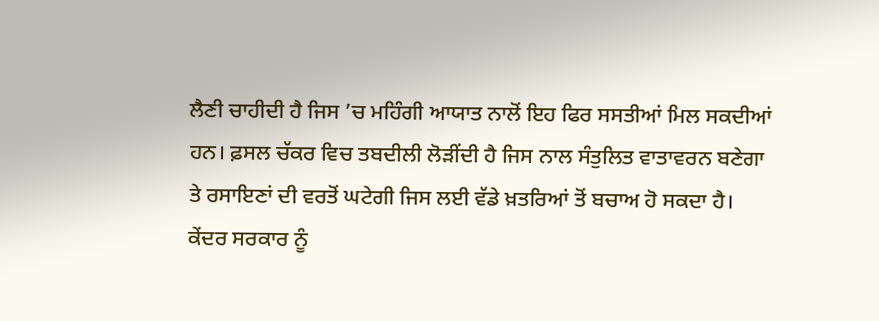ਲੈਣੀ ਚਾਹੀਦੀ ਹੈ ਜਿਸ ’ਚ ਮਹਿੰਗੀ ਆਯਾਤ ਨਾਲੋਂ ਇਹ ਫਿਰ ਸਸਤੀਆਂ ਮਿਲ ਸਕਦੀਆਂ ਹਨ। ਫ਼ਸਲ ਚੱਕਰ ਵਿਚ ਤਬਦੀਲੀ ਲੋੜੀਂਦੀ ਹੈ ਜਿਸ ਨਾਲ ਸੰਤੁਲਿਤ ਵਾਤਾਵਰਨ ਬਣੇਗਾ ਤੇ ਰਸਾਇਣਾਂ ਦੀ ਵਰਤੋਂ ਘਟੇਗੀ ਜਿਸ ਲਈ ਵੱਡੇ ਖ਼ਤਰਿਆਂ ਤੋਂ ਬਚਾਅ ਹੋ ਸਕਦਾ ਹੈ। ਕੇਂਦਰ ਸਰਕਾਰ ਨੂੰ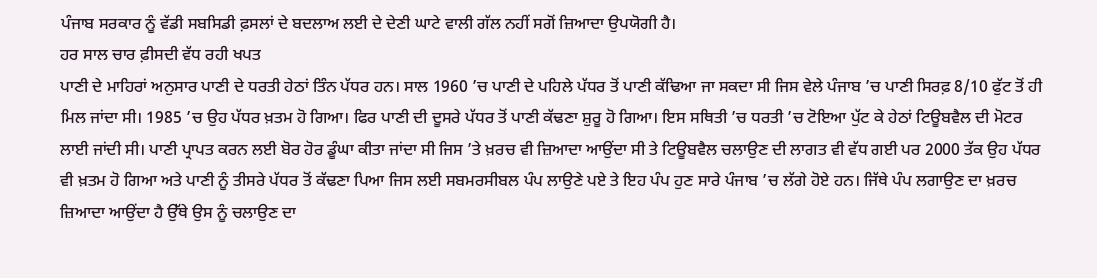ਪੰਜਾਬ ਸਰਕਾਰ ਨੂੰ ਵੱਡੀ ਸਬਸਿਡੀ ਫ਼ਸਲਾਂ ਦੇ ਬਦਲਾਅ ਲਈ ਦੇ ਦੇਣੀ ਘਾਟੇ ਵਾਲੀ ਗੱਲ ਨਹੀਂ ਸਗੋਂ ਜ਼ਿਆਦਾ ਉਪਯੋਗੀ ਹੈ।
ਹਰ ਸਾਲ ਚਾਰ ਫ਼ੀਸਦੀ ਵੱਧ ਰਹੀ ਖਪਤ
ਪਾਣੀ ਦੇ ਮਾਹਿਰਾਂ ਅਨੁਸਾਰ ਪਾਣੀ ਦੇ ਧਰਤੀ ਹੇਠਾਂ ਤਿੰਨ ਪੱਧਰ ਹਨ। ਸਾਲ 1960 ’ਚ ਪਾਣੀ ਦੇ ਪਹਿਲੇ ਪੱਧਰ ਤੋਂ ਪਾਣੀ ਕੱਢਿਆ ਜਾ ਸਕਦਾ ਸੀ ਜਿਸ ਵੇਲੇ ਪੰਜਾਬ ’ਚ ਪਾਣੀ ਸਿਰਫ਼ 8/10 ਫੁੱਟ ਤੋਂ ਹੀ ਮਿਲ ਜਾਂਦਾ ਸੀ। 1985 ’ਚ ਉਹ ਪੱਧਰ ਖ਼ਤਮ ਹੋ ਗਿਆ। ਫਿਰ ਪਾਣੀ ਦੀ ਦੂਸਰੇ ਪੱਧਰ ਤੋਂ ਪਾਣੀ ਕੱਢਣਾ ਸ਼ੁਰੂ ਹੋ ਗਿਆ। ਇਸ ਸਥਿਤੀ ’ਚ ਧਰਤੀ ’ਚ ਟੋਇਆ ਪੁੱਟ ਕੇ ਹੇਠਾਂ ਟਿਊਬਵੈਲ ਦੀ ਮੋਟਰ ਲਾਈ ਜਾਂਦੀ ਸੀ। ਪਾਣੀ ਪ੍ਰਾਪਤ ਕਰਨ ਲਈ ਬੋਰ ਹੋਰ ਡੂੰਘਾ ਕੀਤਾ ਜਾਂਦਾ ਸੀ ਜਿਸ ’ਤੇ ਖ਼ਰਚ ਵੀ ਜ਼ਿਆਦਾ ਆਉਂਦਾ ਸੀ ਤੇ ਟਿਊਬਵੈਲ ਚਲਾਉਣ ਦੀ ਲਾਗਤ ਵੀ ਵੱਧ ਗਈ ਪਰ 2000 ਤੱਕ ਉਹ ਪੱਧਰ ਵੀ ਖ਼ਤਮ ਹੋ ਗਿਆ ਅਤੇ ਪਾਣੀ ਨੂੰ ਤੀਸਰੇ ਪੱਧਰ ਤੋਂ ਕੱਢਣਾ ਪਿਆ ਜਿਸ ਲਈ ਸਬਮਰਸੀਬਲ ਪੰਪ ਲਾਉਣੇ ਪਏ ਤੇ ਇਹ ਪੰਪ ਹੁਣ ਸਾਰੇ ਪੰਜਾਬ ’ਚ ਲੱਗੇ ਹੋਏ ਹਨ। ਜਿੱਥੇ ਪੰਪ ਲਗਾਉਣ ਦਾ ਖ਼ਰਚ ਜ਼ਿਆਦਾ ਆਉਂਦਾ ਹੈ ਉੱਥੇ ਉਸ ਨੂੰ ਚਲਾਉਣ ਦਾ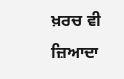ਖ਼ਰਚ ਵੀ ਜ਼ਿਆਦਾ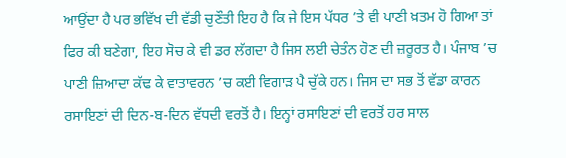ਆਉਂਦਾ ਹੈ ਪਰ ਭਵਿੱਖ ਦੀ ਵੱਡੀ ਚੁਣੌਤੀ ਇਹ ਹੈ ਕਿ ਜੇ ਇਸ ਪੱਧਰ ’ਤੇ ਵੀ ਪਾਣੀ ਖ਼ਤਮ ਹੋ ਗਿਆ ਤਾਂ ਫਿਰ ਕੀ ਬਣੇਗਾ, ਇਹ ਸੋਚ ਕੇ ਵੀ ਡਰ ਲੱਗਦਾ ਹੈ ਜਿਸ ਲਈ ਚੇਤੰਨ ਹੋਣ ਦੀ ਜ਼ਰੂਰਤ ਹੈ। ਪੰਜਾਬ ’ਚ ਪਾਣੀ ਜ਼ਿਆਦਾ ਕੱਢ ਕੇ ਵਾਤਾਵਰਨ ’ਚ ਕਈ ਵਿਗਾੜ ਪੈ ਚੁੱਕੇ ਹਨ। ਜਿਸ ਦਾ ਸਭ ਤੋਂ ਵੱਡਾ ਕਾਰਨ ਰਸਾਇਣਾਂ ਦੀ ਦਿਨ-ਬ-ਦਿਨ ਵੱਧਦੀ ਵਰਤੋਂ ਹੈ। ਇਨ੍ਹਾਂ ਰਸਾਇਣਾਂ ਦੀ ਵਰਤੋਂ ਹਰ ਸਾਲ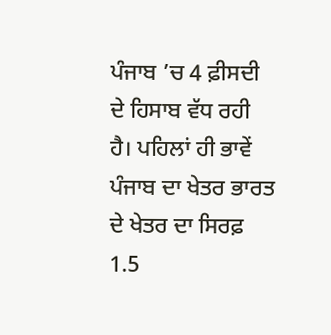ਪੰਜਾਬ ’ਚ 4 ਫ਼ੀਸਦੀ ਦੇ ਹਿਸਾਬ ਵੱਧ ਰਹੀ ਹੈ। ਪਹਿਲਾਂ ਹੀ ਭਾਵੇਂ ਪੰਜਾਬ ਦਾ ਖੇਤਰ ਭਾਰਤ ਦੇ ਖੇਤਰ ਦਾ ਸਿਰਫ਼ 1.5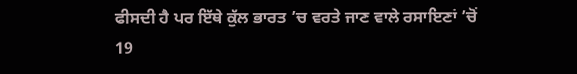ਫੀਸਦੀ ਹੈ ਪਰ ਇੱਥੇ ਕੁੱਲ ਭਾਰਤ ’ਚ ਵਰਤੇ ਜਾਣ ਵਾਲੇ ਰਸਾਇਣਾਂ ’ਚੋਂ 19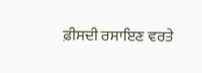ਫ਼ੀਸਦੀ ਰਸਾਇਣ ਵਰਤੇ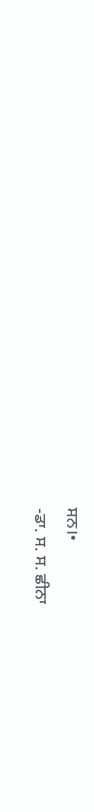ਸਨ।•
-ਡਾ. ਸ. ਸ. ਛੀਨਾ